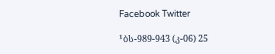Facebook Twitter

¹ბს-989-943 (კ-06) 25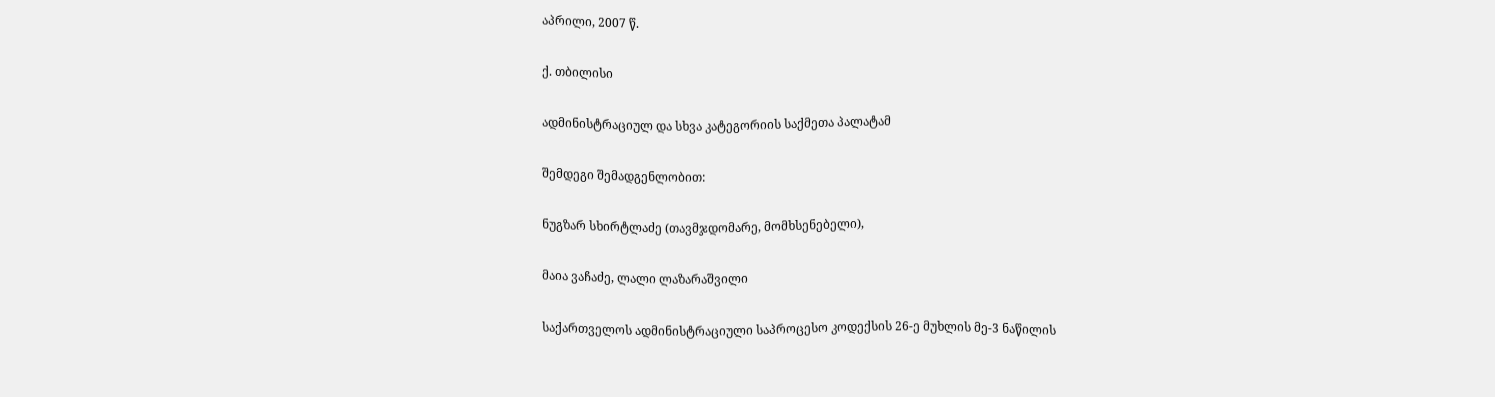აპრილი, 2007 წ.

ქ. თბილისი

ადმინისტრაციულ და სხვა კატეგორიის საქმეთა პალატამ

შემდეგი შემადგენლობით:

ნუგზარ სხირტლაძე (თავმჯდომარე, მომხსენებელი),

მაია ვაჩაძე, ლალი ლაზარაშვილი

საქართველოს ადმინისტრაციული საპროცესო კოდექსის 26-ე მუხლის მე-3 ნაწილის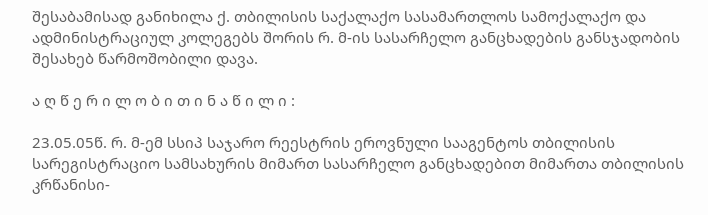შესაბამისად განიხილა ქ. თბილისის საქალაქო სასამართლოს სამოქალაქო და ადმინისტრაციულ კოლეგებს შორის რ. მ-ის სასარჩელო განცხადების განსჯადობის შესახებ წარმოშობილი დავა.

ა ღ წ ე რ ი ლ ო ბ ი თ ი ნ ა წ ი ლ ი :

23.05.05წ. რ. მ-ემ სსიპ საჯარო რეესტრის ეროვნული სააგენტოს თბილისის სარეგისტრაციო სამსახურის მიმართ სასარჩელო განცხადებით მიმართა თბილისის კრწანისი-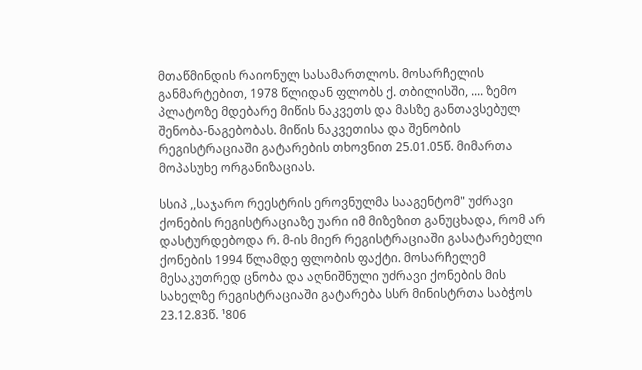მთაწმინდის რაიონულ სასამართლოს. მოსარჩელის განმარტებით, 1978 წლიდან ფლობს ქ. თბილისში, .... ზემო პლატოზე მდებარე მიწის ნაკვეთს და მასზე განთავსებულ შენობა-ნაგებობას. მიწის ნაკვეთისა და შენობის რეგისტრაციაში გატარების თხოვნით 25.01.05წ. მიმართა მოპასუხე ორგანიზაციას.

სსიპ ,,საჯარო რეესტრის ეროვნულმა სააგენტომ" უძრავი ქონების რეგისტრაციაზე უარი იმ მიზეზით განუცხადა, რომ არ დასტურდებოდა რ. მ-ის მიერ რეგისტრაციაში გასატარებელი ქონების 1994 წლამდე ფლობის ფაქტი. მოსარჩელემ მესაკუთრედ ცნობა და აღნიშნული უძრავი ქონების მის სახელზე რეგისტრაციაში გატარება სსრ მინისტრთა საბჭოს 23.12.83წ. ¹806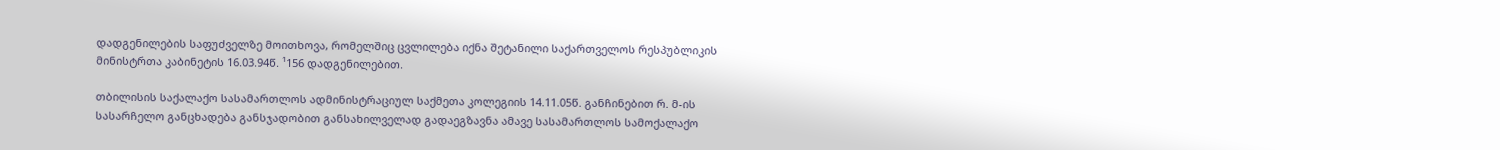დადგენილების საფუძველზე მოითხოვა, რომელშიც ცვლილება იქნა შეტანილი საქართველოს რესპუბლიკის მინისტრთა კაბინეტის 16.03.94წ. ¹156 დადგენილებით.

თბილისის საქალაქო სასამართლოს ადმინისტრაციულ საქმეთა კოლეგიის 14.11.05წ. განჩინებით რ. მ-ის სასარჩელო განცხადება განსჯადობით განსახილველად გადაეგზავნა ამავე სასამართლოს სამოქალაქო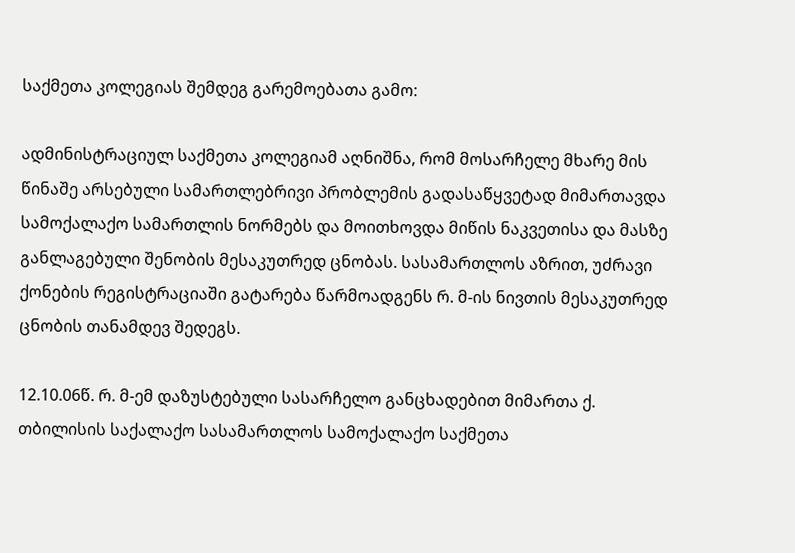საქმეთა კოლეგიას შემდეგ გარემოებათა გამო:

ადმინისტრაციულ საქმეთა კოლეგიამ აღნიშნა, რომ მოსარჩელე მხარე მის წინაშე არსებული სამართლებრივი პრობლემის გადასაწყვეტად მიმართავდა სამოქალაქო სამართლის ნორმებს და მოითხოვდა მიწის ნაკვეთისა და მასზე განლაგებული შენობის მესაკუთრედ ცნობას. სასამართლოს აზრით, უძრავი ქონების რეგისტრაციაში გატარება წარმოადგენს რ. მ-ის ნივთის მესაკუთრედ ცნობის თანამდევ შედეგს.

12.10.06წ. რ. მ-ემ დაზუსტებული სასარჩელო განცხადებით მიმართა ქ. თბილისის საქალაქო სასამართლოს სამოქალაქო საქმეთა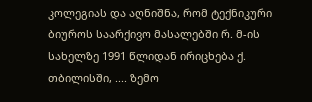კოლეგიას და აღნიშნა, რომ ტექნიკური ბიუროს საარქივო მასალებში რ. მ-ის სახელზე 1991 წლიდან ირიცხება ქ. თბილისში, .... ზემო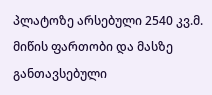პლატოზე არსებული 2540 კვ.მ. მიწის ფართობი და მასზე განთავსებული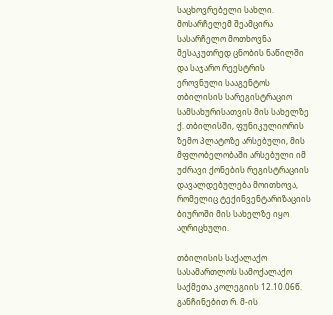საცხოვრებელი სახლი. მოსარჩელემ შეამცირა სასარჩელო მოთხოვნა მესაკუთრედ ცნობის ნაწილში და საჯარო რეესტრის ეროვნული სააგენტოს თბილისის სარეგისტრაციო სამსახურისათვის მის სახელზე ქ. თბილისში, ფუნიკულიორის ზემო პლატოზე არსებული, მის მფლობელობაში არსებული იმ უძრავი ქონების რეგისტრაციის დავალდებულება მოითხოვა, რომელიც ტექინვენტარიზაციის ბიუროში მის სახელზე იყო აღრიცხული.

თბილისის საქალაქო სასამართლოს სამოქალაქო საქმეთა კოლეგიის 12.10.06წ. განჩინებით რ. მ-ის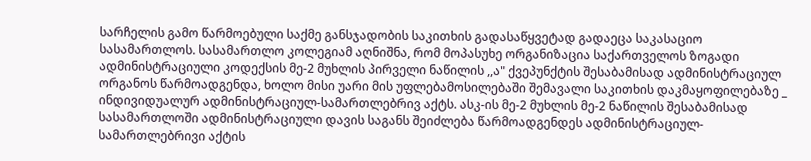სარჩელის გამო წარმოებული საქმე განსჯადობის საკითხის გადასაწყვეტად გადაეცა საკასაციო სასამართლოს. სასამართლო კოლეგიამ აღნიშნა, რომ მოპასუხე ორგანიზაცია საქართველოს ზოგადი ადმინისტრაციული კოდექსის მე-2 მუხლის პირველი ნაწილის ,,ა" ქვეპუნქტის შესაბამისად ადმინისტრაციულ ორგანოს წარმოადგენდა, ხოლო მისი უარი მის უფლებამოსილებაში შემავალი საკითხის დაკმაყოფილებაზე _ ინდივიდუალურ ადმინისტრაციულ-სამართლებრივ აქტს. ასკ-ის მე-2 მუხლის მე-2 ნაწილის შესაბამისად სასამართლოში ადმინისტრაციული დავის საგანს შეიძლება წარმოადგენდეს ადმინისტრაციულ-სამართლებრივი აქტის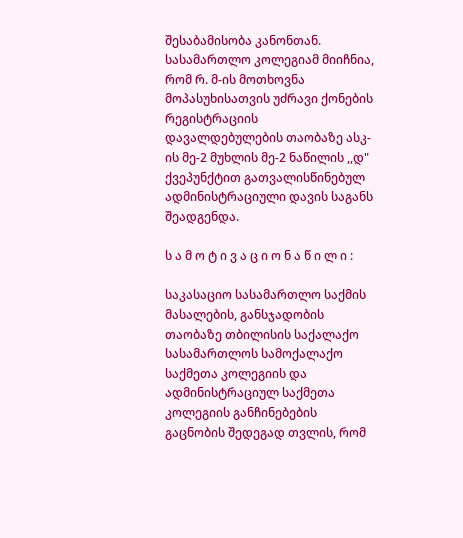შესაბამისობა კანონთან. სასამართლო კოლეგიამ მიიჩნია, რომ რ. მ-ის მოთხოვნა მოპასუხისათვის უძრავი ქონების რეგისტრაციის დავალდებულების თაობაზე ასკ-ის მე-2 მუხლის მე-2 ნაწილის ,,დ" ქვეპუნქტით გათვალისწინებულ ადმინისტრაციული დავის საგანს შეადგენდა.

ს ა მ ო ტ ი ვ ა ც ი ო ნ ა წ ი ლ ი :

საკასაციო სასამართლო საქმის მასალების, განსჯადობის თაობაზე თბილისის საქალაქო სასამართლოს სამოქალაქო საქმეთა კოლეგიის და ადმინისტრაციულ საქმეთა კოლეგიის განჩინებების გაცნობის შედეგად თვლის, რომ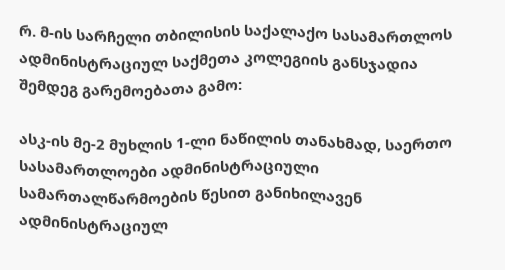რ. მ-ის სარჩელი თბილისის საქალაქო სასამართლოს ადმინისტრაციულ საქმეთა კოლეგიის განსჯადია შემდეგ გარემოებათა გამო:

ასკ-ის მე-2 მუხლის 1-ლი ნაწილის თანახმად, საერთო სასამართლოები ადმინისტრაციული სამართალწარმოების წესით განიხილავენ ადმინისტრაციულ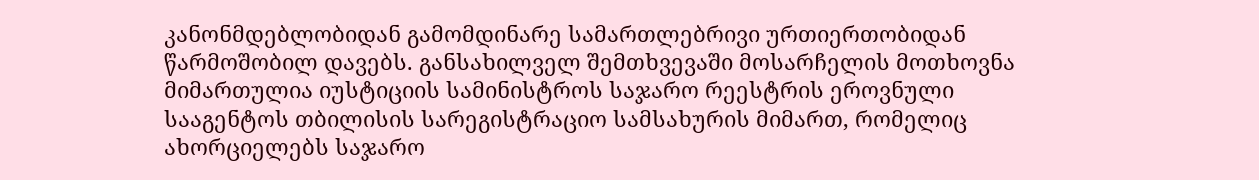კანონმდებლობიდან გამომდინარე სამართლებრივი ურთიერთობიდან წარმოშობილ დავებს. განსახილველ შემთხვევაში მოსარჩელის მოთხოვნა მიმართულია იუსტიციის სამინისტროს საჯარო რეესტრის ეროვნული სააგენტოს თბილისის სარეგისტრაციო სამსახურის მიმართ, რომელიც ახორციელებს საჯარო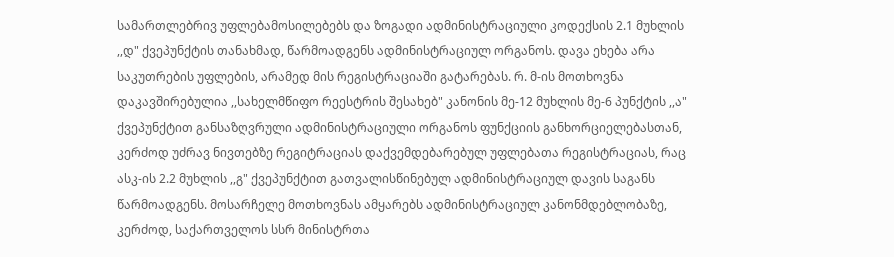სამართლებრივ უფლებამოსილებებს და ზოგადი ადმინისტრაციული კოდექსის 2.1 მუხლის ,,დ" ქვეპუნქტის თანახმად, წარმოადგენს ადმინისტრაციულ ორგანოს. დავა ეხება არა საკუთრების უფლების, არამედ მის რეგისტრაციაში გატარებას. რ. მ-ის მოთხოვნა დაკავშირებულია ,,სახელმწიფო რეესტრის შესახებ" კანონის მე-12 მუხლის მე-6 პუნქტის ,,ა" ქვეპუნქტით განსაზღვრული ადმინისტრაციული ორგანოს ფუნქციის განხორციელებასთან, კერძოდ უძრავ ნივთებზე რეგიტრაციას დაქვემდებარებულ უფლებათა რეგისტრაციას, რაც ასკ-ის 2.2 მუხლის ,,გ" ქვეპუნქტით გათვალისწინებულ ადმინისტრაციულ დავის საგანს წარმოადგენს. მოსარჩელე მოთხოვნას ამყარებს ადმინისტრაციულ კანონმდებლობაზე, კერძოდ, საქართველოს სსრ მინისტრთა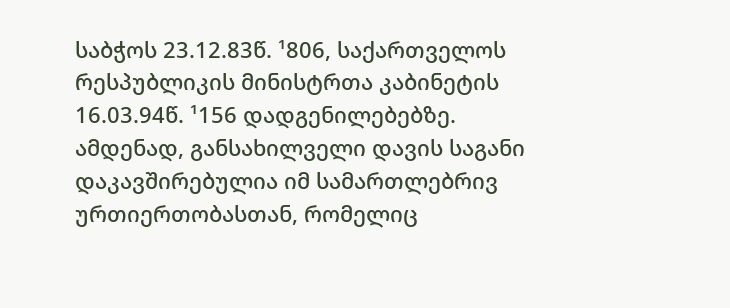საბჭოს 23.12.83წ. ¹806, საქართველოს რესპუბლიკის მინისტრთა კაბინეტის 16.03.94წ. ¹156 დადგენილებებზე. ამდენად, განსახილველი დავის საგანი დაკავშირებულია იმ სამართლებრივ ურთიერთობასთან, რომელიც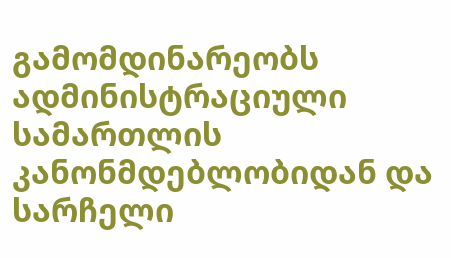გამომდინარეობს ადმინისტრაციული სამართლის კანონმდებლობიდან და სარჩელი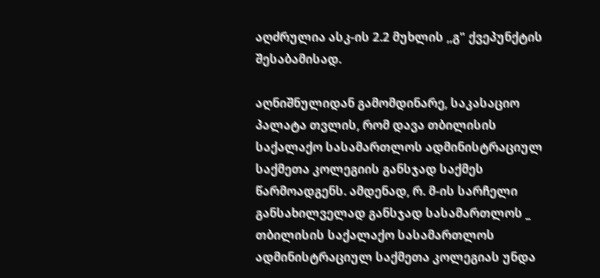აღძრულია ასკ-ის 2.2 მუხლის ,,გ" ქვეპუნქტის შესაბამისად.

აღნიშნულიდან გამომდინარე, საკასაციო პალატა თვლის, რომ დავა თბილისის საქალაქო სასამართლოს ადმინისტრაციულ საქმეთა კოლეგიის განსჯად საქმეს წარმოადგენს. ამდენად, რ. მ-ის სარჩელი განსახილველად განსჯად სასამართლოს _ თბილისის საქალაქო სასამართლოს ადმინისტრაციულ საქმეთა კოლეგიას უნდა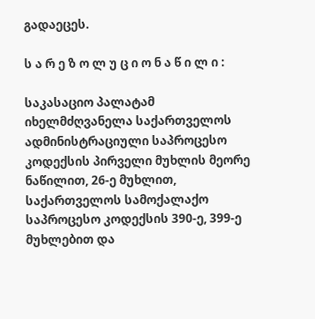გადაეცეს.

ს ა რ ე ზ ო ლ უ ც ი ო ნ ა წ ი ლ ი :

საკასაციო პალატამ იხელმძღვანელა საქართველოს ადმინისტრაციული საპროცესო კოდექსის პირველი მუხლის მეორე ნაწილით, 26-ე მუხლით, საქართველოს სამოქალაქო საპროცესო კოდექსის 390-ე, 399-ე მუხლებით და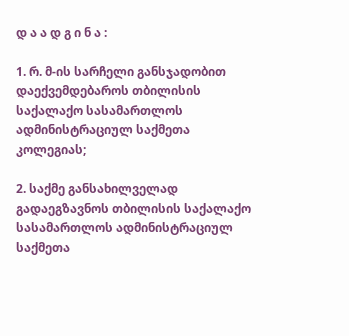დ ა ა დ გ ი ნ ა :

1. რ. მ-ის სარჩელი განსჯადობით დაექვემდებაროს თბილისის საქალაქო სასამართლოს ადმინისტრაციულ საქმეთა კოლეგიას;

2. საქმე განსახილველად გადაეგზავნოს თბილისის საქალაქო სასამართლოს ადმინისტრაციულ საქმეთა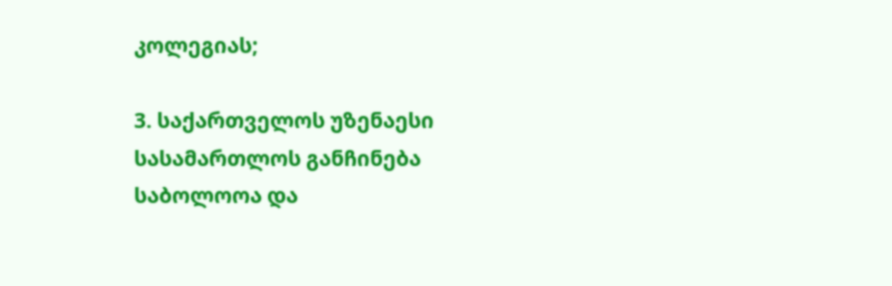კოლეგიას;

3. საქართველოს უზენაესი სასამართლოს განჩინება საბოლოოა და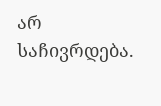არ საჩივრდება.